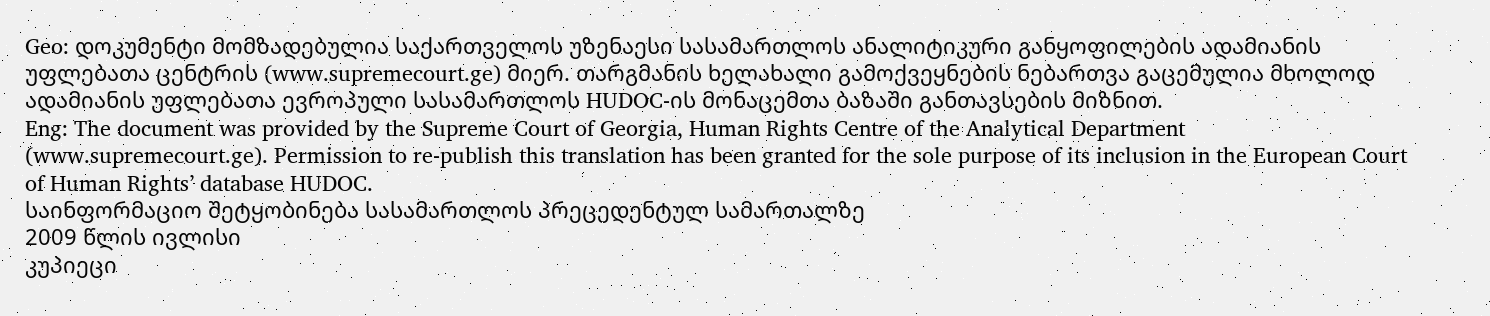Geo: დოკუმენტი მომზადებულია საქართველოს უზენაესი სასამართლოს ანალიტიკური განყოფილების ადამიანის უფლებათა ცენტრის (www.supremecourt.ge) მიერ. თარგმანის ხელახალი გამოქვეყნების ნებართვა გაცემულია მხოლოდ ადამიანის უფლებათა ევროპული სასამართლოს HUDOC-ის მონაცემთა ბაზაში განთავსების მიზნით.
Eng: The document was provided by the Supreme Court of Georgia, Human Rights Centre of the Analytical Department (www.supremecourt.ge). Permission to re-publish this translation has been granted for the sole purpose of its inclusion in the European Court of Human Rights’ database HUDOC.
საინფორმაციო შეტყობინება სასამართლოს პრეცედენტულ სამართალზე
2009 წლის ივლისი
კუპიეცი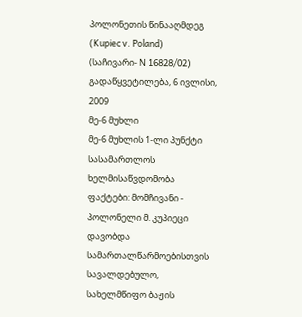პოლონეთის წინააღმდეგ (Kupiec v. Poland)
(საჩივარი- N 16828/02)
გადაწყვეტილება, 6 ივლისი, 2009
მე-6 მუხლი
მე-6 მუხლის 1-ლი პუნქტი
სასამართლოს ხელმისაწვდომობა
ფაქტები: მომჩივანი - პოლონელი მ. კუპიეცი დავობდა სამართალწარმოებისთვის სავალდებულო, სახელმწიფო ბაჟის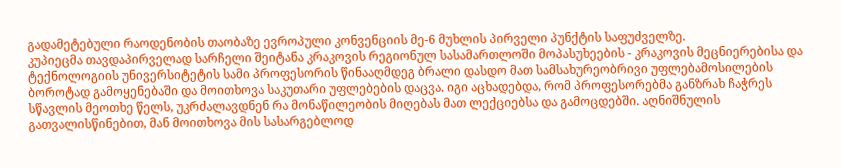გადამეტებული რაოდენობის თაობაზე ევროპული კონვენციის მე-6 მუხლის პირველი პუნქტის საფუძველზე.
კუპიეცმა თავდაპირველად სარჩელი შეიტანა კრაკოვის რეგიონულ სასამართლოში მოპასუხეების - კრაკოვის მეცნიერებისა და ტექნოლოგიის უნივერსიტეტის სამი პროფესორის წინააღმდეგ ბრალი დასდო მათ სამსახურეობრივი უფლებამოსილების ბოროტად გამოყენებაში და მოითხოვა საკუთარი უფლებების დაცვა. იგი აცხადებდა, რომ პროფესორებმა განზრახ ჩაჭრეს სწავლის მეოთხე წელს, უკრძალავდნენ რა მონაწილეობის მიღებას მათ ლექციებსა და გამოცდებში. აღნიშნულის გათვალისწინებით, მან მოითხოვა მის სასარგებლოდ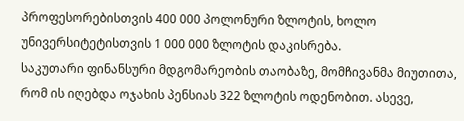პროფესორებისთვის 400 000 პოლონური ზლოტის, ხოლო უნივერსიტეტისთვის 1 000 000 ზლოტის დაკისრება.
საკუთარი ფინანსური მდგომარეობის თაობაზე, მომჩივანმა მიუთითა, რომ ის იღებდა ოჯახის პენსიას 322 ზლოტის ოდენობით. ასევე,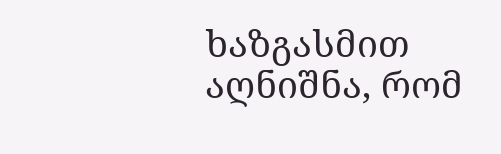ხაზგასმით აღნიშნა, რომ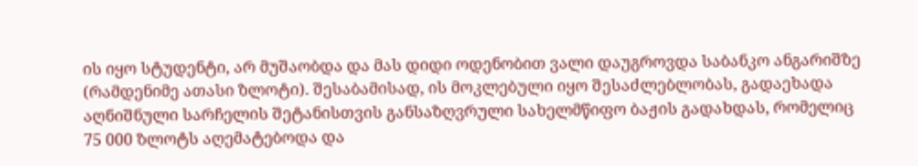ის იყო სტუდენტი, არ მუშაობდა და მას დიდი ოდენობით ვალი დაუგროვდა საბანკო ანგარიშზე (რამდენიმე ათასი ზლოტი). შესაბამისად, ის მოკლებული იყო შესაძლებლობას, გადაეხადა აღნიშნული სარჩელის შეტანისთვის განსაზღვრული სახელმწიფო ბაჟის გადახდას, რომელიც 75 000 ზლოტს აღემატებოდა და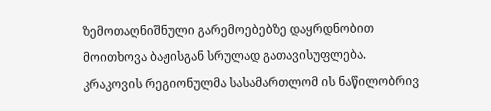ზემოთაღნიშნული გარემოებებზე დაყრდნობით მოითხოვა ბაჟისგან სრულად გათავისუფლება. კრაკოვის რეგიონულმა სასამართლომ ის ნაწილობრივ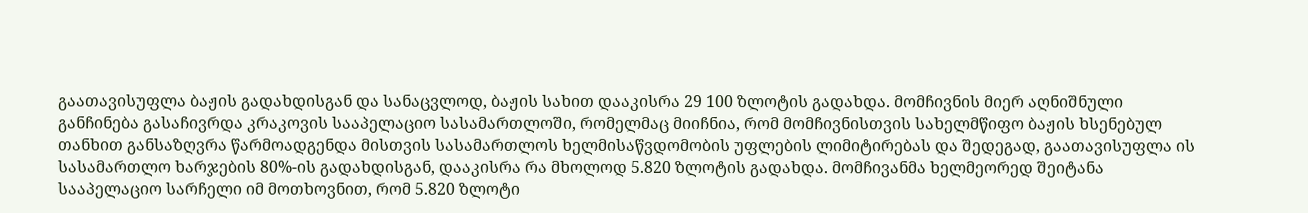გაათავისუფლა ბაჟის გადახდისგან და სანაცვლოდ, ბაჟის სახით დააკისრა 29 100 ზლოტის გადახდა. მომჩივნის მიერ აღნიშნული განჩინება გასაჩივრდა კრაკოვის სააპელაციო სასამართლოში, რომელმაც მიიჩნია, რომ მომჩივნისთვის სახელმწიფო ბაჟის ხსენებულ თანხით განსაზღვრა წარმოადგენდა მისთვის სასამართლოს ხელმისაწვდომობის უფლების ლიმიტირებას და შედეგად, გაათავისუფლა ის სასამართლო ხარჯების 80%-ის გადახდისგან, დააკისრა რა მხოლოდ 5.820 ზლოტის გადახდა. მომჩივანმა ხელმეორედ შეიტანა სააპელაციო სარჩელი იმ მოთხოვნით, რომ 5.820 ზლოტი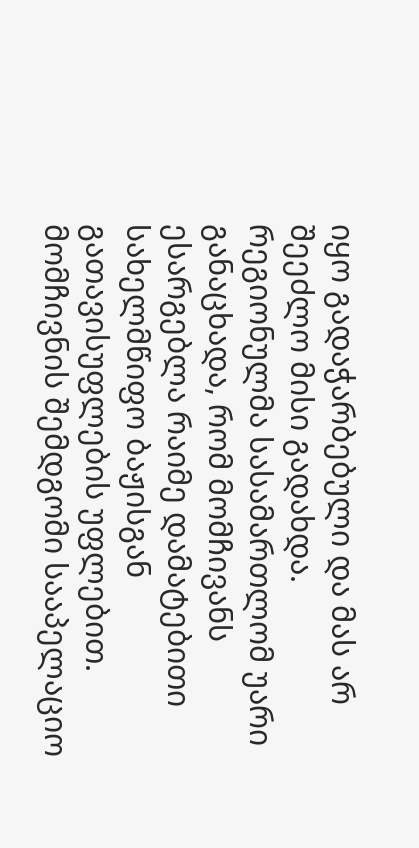იყო გადაჭარბებული და მას არ შეეძლო მისი გადახდა.
რეგიონულმა სასამართლომ უარი განაცხადა, რომ მომჩივანს ესარგებლა რაიმე დამატებითი სახელმწიფო ბაჟისგან გათავისუფლების უფლებით. მომჩივნის შემდგომი სააპელაციო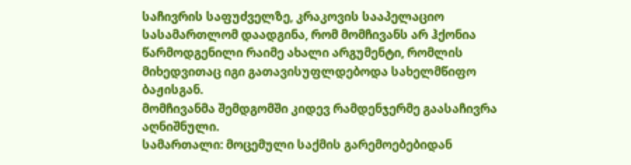საჩივრის საფუძველზე, კრაკოვის სააპელაციო სასამართლომ დაადგინა, რომ მომჩივანს არ ჰქონია წარმოდგენილი რაიმე ახალი არგუმენტი, რომლის მიხედვითაც იგი გათავისუფლდებოდა სახელმწიფო ბაჟისგან.
მომჩივანმა შემდგომში კიდევ რამდენჯერმე გაასაჩივრა აღნიშნული.
სამართალი: მოცემული საქმის გარემოებებიდან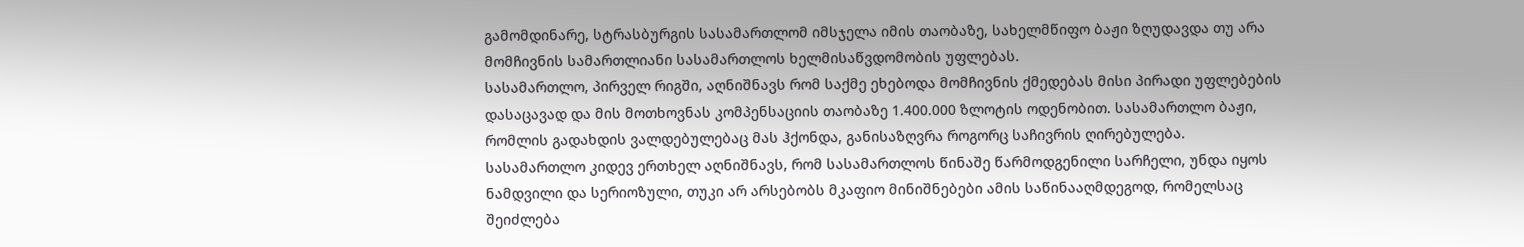გამომდინარე, სტრასბურგის სასამართლომ იმსჯელა იმის თაობაზე, სახელმწიფო ბაჟი ზღუდავდა თუ არა მომჩივნის სამართლიანი სასამართლოს ხელმისაწვდომობის უფლებას.
სასამართლო, პირველ რიგში, აღნიშნავს რომ საქმე ეხებოდა მომჩივნის ქმედებას მისი პირადი უფლებების დასაცავად და მის მოთხოვნას კომპენსაციის თაობაზე 1.400.000 ზლოტის ოდენობით. სასამართლო ბაჟი, რომლის გადახდის ვალდებულებაც მას ჰქონდა, განისაზღვრა როგორც საჩივრის ღირებულება.
სასამართლო კიდევ ერთხელ აღნიშნავს, რომ სასამართლოს წინაშე წარმოდგენილი სარჩელი, უნდა იყოს ნამდვილი და სერიოზული, თუკი არ არსებობს მკაფიო მინიშნებები ამის საწინააღმდეგოდ, რომელსაც შეიძლება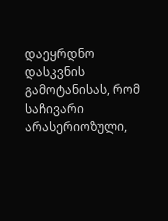დაეყრდნო დასკვნის გამოტანისას, რომ საჩივარი არასერიოზული,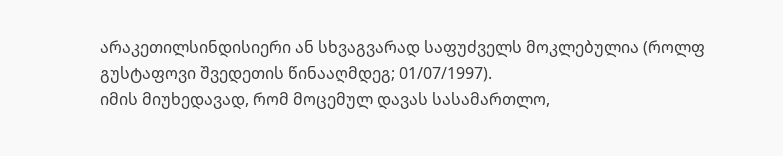არაკეთილსინდისიერი ან სხვაგვარად საფუძველს მოკლებულია (როლფ გუსტაფოვი შვედეთის წინააღმდეგ; 01/07/1997).
იმის მიუხედავად, რომ მოცემულ დავას სასამართლო,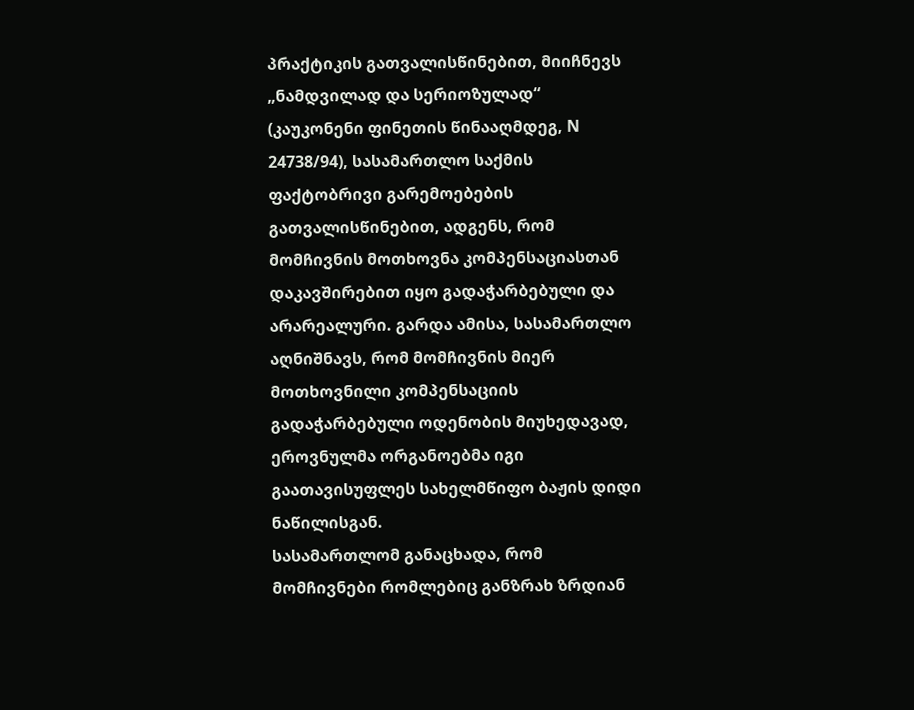პრაქტიკის გათვალისწინებით, მიიჩნევს „ნამდვილად და სერიოზულად“ (კაუკონენი ფინეთის წინააღმდეგ, N 24738/94), სასამართლო საქმის ფაქტობრივი გარემოებების გათვალისწინებით, ადგენს, რომ მომჩივნის მოთხოვნა კომპენსაციასთან დაკავშირებით იყო გადაჭარბებული და არარეალური. გარდა ამისა, სასამართლო აღნიშნავს, რომ მომჩივნის მიერ მოთხოვნილი კომპენსაციის გადაჭარბებული ოდენობის მიუხედავად, ეროვნულმა ორგანოებმა იგი გაათავისუფლეს სახელმწიფო ბაჟის დიდი ნაწილისგან.
სასამართლომ განაცხადა, რომ მომჩივნები რომლებიც განზრახ ზრდიან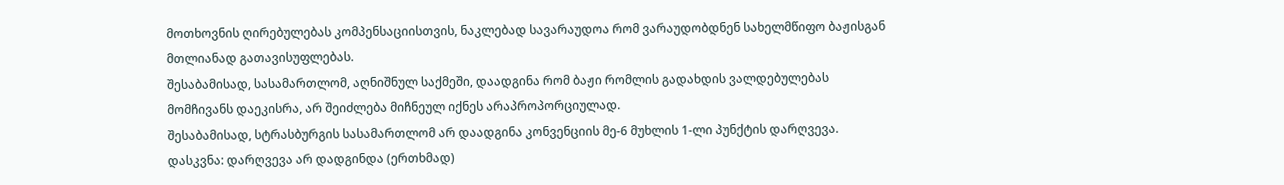მოთხოვნის ღირებულებას კომპენსაციისთვის, ნაკლებად სავარაუდოა რომ ვარაუდობდნენ სახელმწიფო ბაჟისგან მთლიანად გათავისუფლებას.
შესაბამისად, სასამართლომ, აღნიშნულ საქმეში, დაადგინა რომ ბაჟი რომლის გადახდის ვალდებულებას მომჩივანს დაეკისრა, არ შეიძლება მიჩნეულ იქნეს არაპროპორციულად.
შესაბამისად, სტრასბურგის სასამართლომ არ დაადგინა კონვენციის მე-6 მუხლის 1-ლი პუნქტის დარღვევა.
დასკვნა: დარღვევა არ დადგინდა (ერთხმად)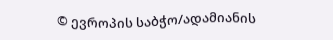© ევროპის საბჭო/ადამიანის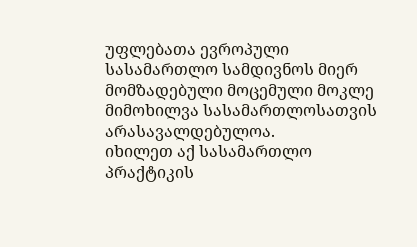უფლებათა ევროპული სასამართლო სამდივნოს მიერ მომზადებული მოცემული მოკლე მიმოხილვა სასამართლოსათვის არასავალდებულოა.
იხილეთ აქ სასამართლო პრაქტიკის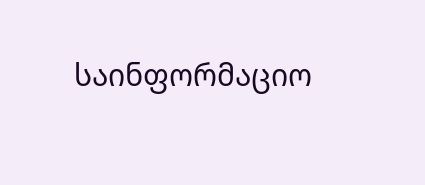საინფორმაციო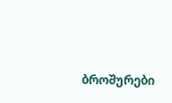ბროშურები